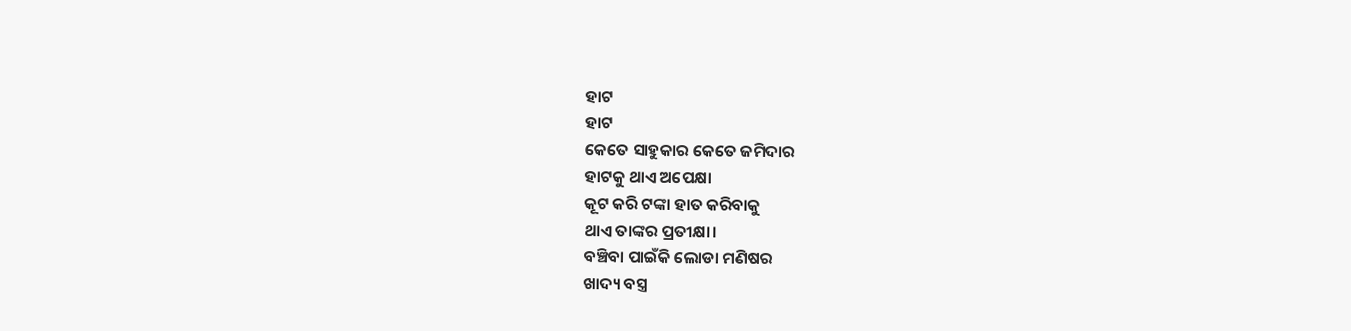ହାଟ
ହାଟ
କେତେ ସାହୁକାର କେତେ ଜମିଦାର
ହାଟକୁ ଥାଏ ଅପେକ୍ଷା
କୂଟ କରି ଟଙ୍କା ହାତ କରିବାକୁ
ଥାଏ ତାଙ୍କର ପ୍ରତୀକ୍ଷା।
ବଞ୍ଚିବା ପାଇଁକି ଲୋଡା ମଣିଷର
ଖାଦ୍ୟ ବସ୍ତ୍ର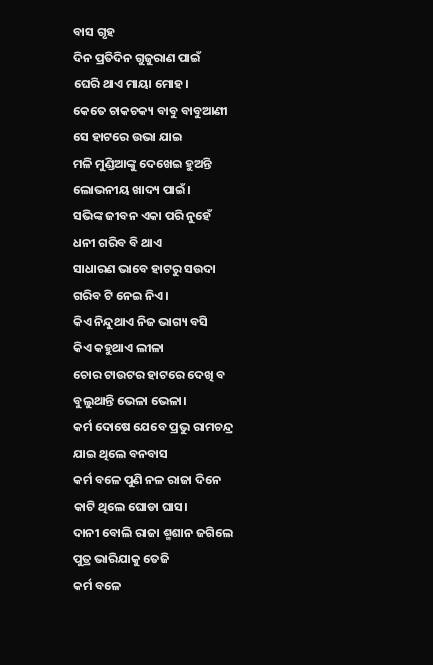ବାସ ଗୃହ
ଦିନ ପ୍ରତିଦିନ ଗୁଜୁରାଣ ପାଇଁ
ଘେରି ଥାଏ ମାୟା ମୋହ।
କେତେ ଚାକଚକ୍ୟ ବାବୁ ବାବୁଆଣୀ
ସେ ହାଟରେ ଉଭା ଯାଇ
ମଳି ମୁଣ୍ଡିଆଙ୍କୁ ଦେଖେଇ ହୁଅନ୍ତି
ଲୋଭନୀୟ ଖାଦ୍ୟ ପାଇଁ।
ସଭିଙ୍କ ଜୀବନ ଏକା ପରି ନୁହେଁ
ଧନୀ ଗରିବ ବି ଥାଏ
ସାଧାରଣ ଭାବେ ହାଟରୁ ସଉଦା
ଗରିବ ଟି ନେଇ ନିଏ।
କିଏ ନିନ୍ଦୁଥାଏ ନିଜ ଭାଗ୍ୟ ବସି
କିଏ କହୁଥାଏ ଲୀଳା
ଚୋର ଟାଉଟର ହାଟରେ ଦେଖି ବ
ବୁଲୁଥାନ୍ତି ଭେଳା ଭେଳା।
କର୍ମ ଦୋଷେ ଯେବେ ପ୍ରଭୁ ରାମଚନ୍ଦ୍ର
ଯାଇ ଥିଲେ ବନବାସ
କର୍ମ ବଳେ ପୁଣି ନଳ ରାଜା ଦିନେ
କାଟି ଥିଲେ ଘୋଡା ଘାସ।
ଦାନୀ ବୋଲି ରାଜା ଶ୍ମଶାନ ଜଗିଲେ
ପୁତ୍ର ଭାରିଯାକୁ ତେଜି
କର୍ମ ବଳେ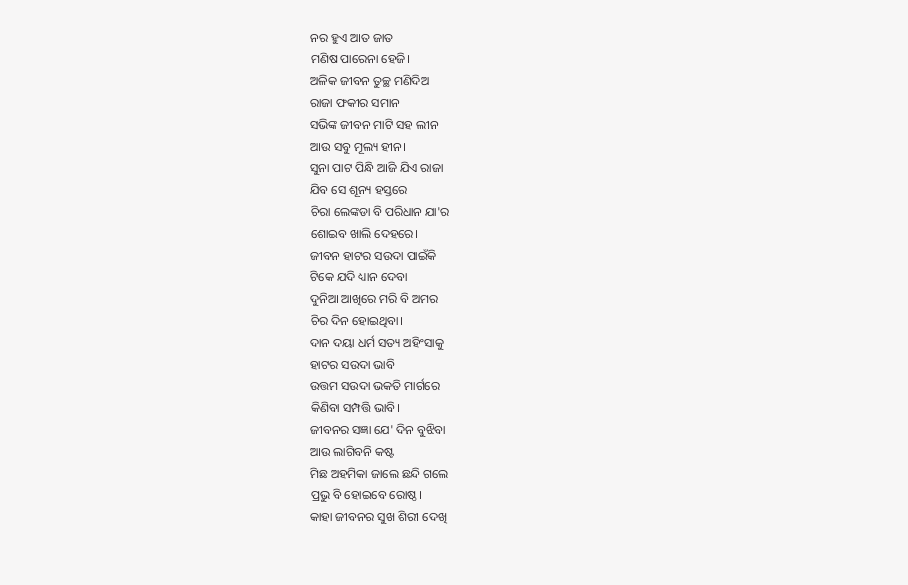ନର ହୁଏ ଆତ ଜାତ
ମଣିଷ ପାରେନା ହେଜି।
ଅଳିକ ଜୀବନ ତୁଚ୍ଛ ମଣିଦିଅ
ରାଜା ଫକୀର ସମାନ
ସଭିଙ୍କ ଜୀବନ ମାଟି ସହ ଲୀନ
ଆଉ ସବୁ ମୂଲ୍ୟ ହୀନ।
ସୁନା ପାଟ ପିନ୍ଧି ଆଜି ଯିଏ ରାଜା
ଯିବ ସେ ଶୂନ୍ୟ ହସ୍ତରେ
ଚିରା ଲେଙ୍କଡା ବି ପରିଧାନ ଯା'ର
ଶୋଇବ ଖାଲି ଦେହରେ।
ଜୀବନ ହାଟର ସଉଦା ପାଇଁକି
ଟିକେ ଯଦି ଧ୍ୟାନ ଦେବା
ଦୁନିଆ ଆଖିରେ ମରି ବି ଅମର
ଚିର ଦିନ ହୋଇଥିବା।
ଦାନ ଦୟା ଧର୍ମ ସତ୍ୟ ଅହିଂସାକୁ
ହାଟର ସଉଦା ଭାବି
ଉତ୍ତମ ସଉଦା ଭକତି ମାର୍ଗରେ
କିଣିବା ସମ୍ପତ୍ତି ଭାବି।
ଜୀବନର ସଜ୍ଞା ଯେ' ଦିନ ବୁଝିବା
ଆଉ ଲାଗିବନି କଷ୍ଟ
ମିଛ ଅହମିକା ଜାଲେ ଛନ୍ଦି ଗଲେ
ପ୍ରଭୁ ବି ହୋଇବେ ରୋଷ୍ଠ।
କାହା ଜୀବନର ସୁଖ ଶିରୀ ଦେଖି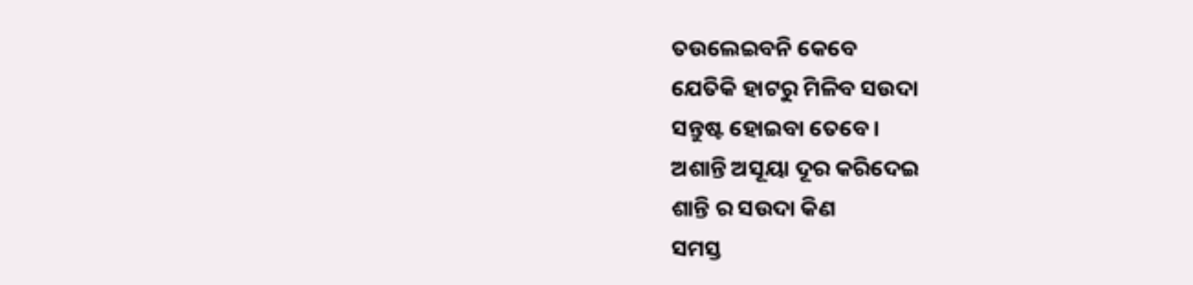ତଉଲେଇବନି କେବେ
ଯେତିକି ହାଟରୁ ମିଳିବ ସଉଦା
ସନ୍ତୁଷ୍ଟ ହୋଇବା ତେବେ।
ଅଶାନ୍ତି ଅସୂୟା ଦୂର କରିଦେଇ
ଶାନ୍ତି ର ସଉଦା କିଣ
ସମସ୍ତ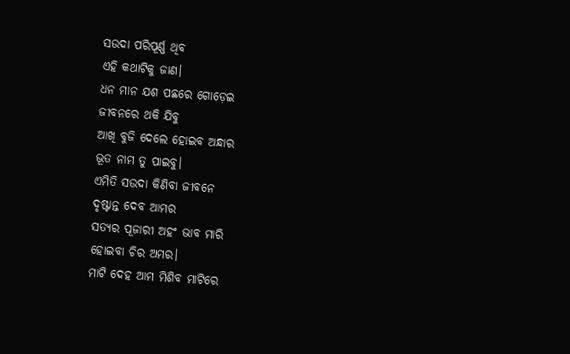ସଉଦା ପରିପୂର୍ଣ୍ଣ ଥିବ
ଏହି କଥାଟିକୁ ଜାଣ।
ଧନ ମାନ ଯଶ ପଛରେ ଗୋଡ଼େଇ
ଜୀବନରେ ଥକି ଯିବୁ
ଆଖି ବୁଜି ଦେଲେ ହୋଇବ ଅନ୍ଧାର
ଭୂତ ନାମ ତୁ ପାଇବୁ।
ଏମିତି ସଉଦା କିଣିବା ଜୀବନେ
ଦୃଷ୍ଟାନ୍ତ ଦେବ ଆମର
ସତ୍ୟର ପୂଜାରୀ ଅହଂ ଭାବ ମାରି
ହୋଇବା ଚିର ଅମର।
ମାଟି ଦେହ ଆମ ମିଶିବ ମାଟିରେ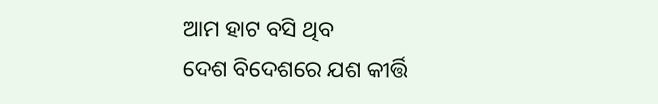ଆମ ହାଟ ବସି ଥିବ
ଦେଶ ବିଦେଶରେ ଯଶ କୀର୍ତ୍ତି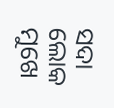ସଦା
ଲୋକ ମୁଖେ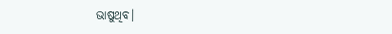ଭାଷୁଥିବ।